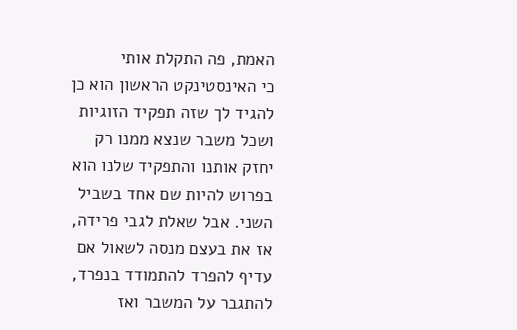האמת, פה התקלת אותי
כי האינסטינקט הראשון הוא כן להגיד לך שזה תפקיד הזוגיות ושכל משבר שנצא ממנו רק יחזק אותנו והתפקיד שלנו הוא בפרוש להיות שם אחד בשביל השני. אבל שאלת לגבי פרידה, אז את בעצם מנסה לשאול אם עדיף להפרד להתמודד בנפרד, להתגבר על המשבר ואז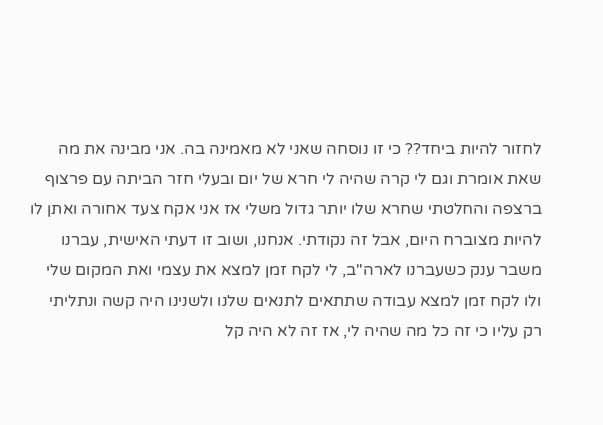לחזור להיות ביחד?? כי זו נוסחה שאני לא מאמינה בה. אני מבינה את מה שאת אומרת וגם לי קרה שהיה לי חרא של יום ובעלי חזר הביתה עם פרצוף ברצפה והחלטתי שחרא שלו יותר גדול משלי אז אני אקח צעד אחורה ואתן לו להיות מצוברח היום, אבל זה נקודתי. אנחנו, ושוב זו דעתי האישית, עברנו משבר ענק כשעברנו לארה"ב, לי לקח זמן למצא את עצמי ואת המקום שלי ולו לקח זמן למצא עבודה שתתאים לתנאים שלנו ולשנינו היה קשה ונתליתי רק עליו כי זה כל מה שהיה לי, אז זה לא היה קל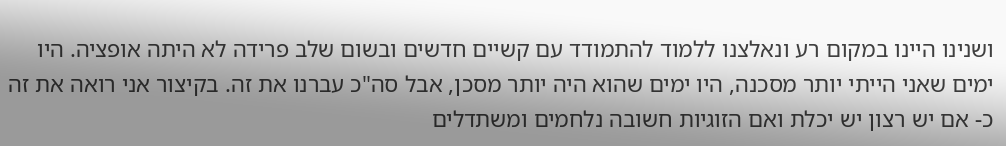ושנינו היינו במקום רע ונאלצנו ללמוד להתמודד עם קשיים חדשים ובשום שלב פרידה לא היתה אופציה. היו ימים שאני הייתי יותר מסכנה, היו ימים שהוא היה יותר מסכן, אבל סה"כ עברנו את זה. בקיצור אני רואה את זה כ- אם יש רצון יש יכלת ואם הזוגיות חשובה נלחמים ומשתדלים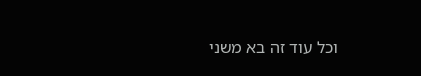וכל עוד זה בא משני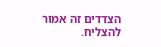הצדדים זה אמור להצליח.